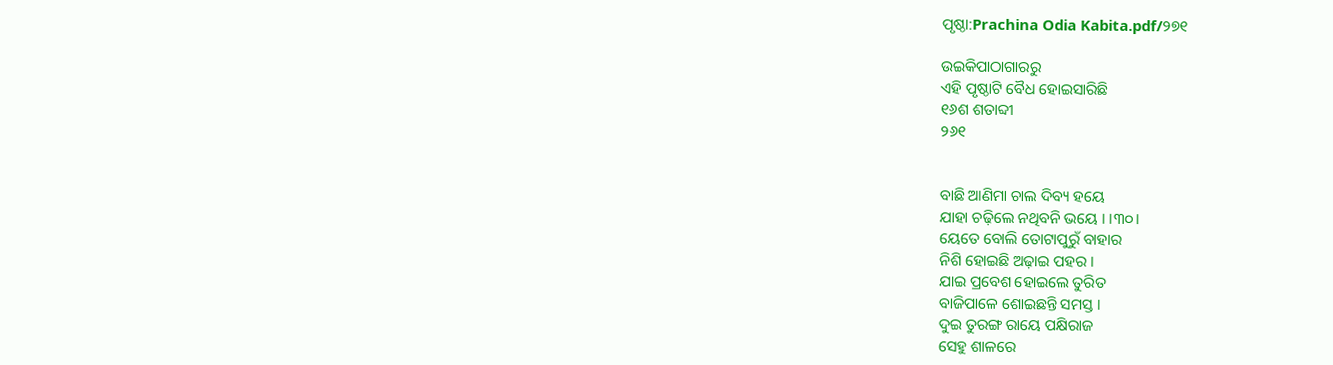ପୃଷ୍ଠା:Prachina Odia Kabita.pdf/୨୭୧

ଉଇକିପାଠାଗାର‌ରୁ
ଏହି ପୃଷ୍ଠାଟି ବୈଧ ହୋଇସାରିଛି
୧୬ଶ ଶତାବ୍ଦୀ
୨୬୧


ବାଛି ଆଣିମା ଚାଲ ଦିବ୍ୟ ହୟେ
ଯାହା ଚଢ଼ିଲେ ନଥିବନି ଭୟେ । ।୩୦।
ୟେତେ ବୋଲି ତୋଟାପୁରୁଁ ବାହାର
ନିଶି ହୋଇଛି ଅଢ଼ାଇ ପହର ।
ଯାଇ ପ୍ରବେଶ ହୋଇଲେ ତୁରିତ
ବାଜିପାଳେ ଶୋଇଛନ୍ତି ସମସ୍ତ ।
ଦୁଇ ତୁରଙ୍ଗ ରାୟେ ପକ୍ଷିରାଜ
ସେହୁ ଶାଳରେ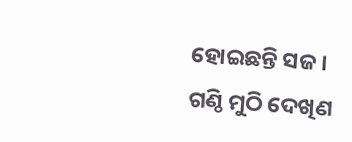ହୋଇଛନ୍ତି ସଜ ।
ଗଣ୍ଠି ମୁଠି ଦେଖିଣ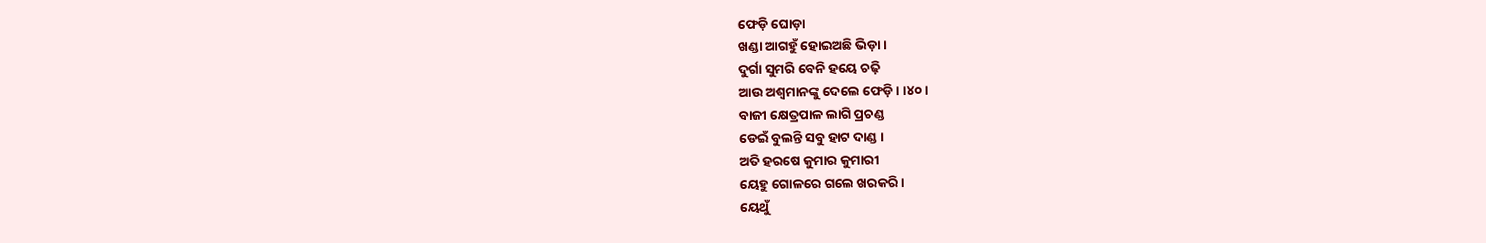ଫେଡ଼ି ଘୋଡ଼ା
ଖଣ୍ଡା ଆଗହୁଁ ହୋଇଅଛି ଭିଡ଼ା ।
ଦୁର୍ଗା ସୁମରି ବେନି ହୟେ ଚଢ଼ି
ଆଉ ଅଶ୍ୱମାନଙ୍କୁ ଦେଲେ ଫେଡ଼ି । ।୪୦।
ବାଜୀ କ୍ଷେତ୍ରପାଳ ଲାଗି ପ୍ରଚଣ୍ଡ
ଡେଇଁ ବୁଲନ୍ତି ସବୁ ହାଟ ଦାଣ୍ଡ ।
ଅତି ହରଷେ କୁମାର କୁମାରୀ
ୟେହୁ ଗୋଳରେ ଗଲେ ଖରକରି ।
ୟେଥୁଁ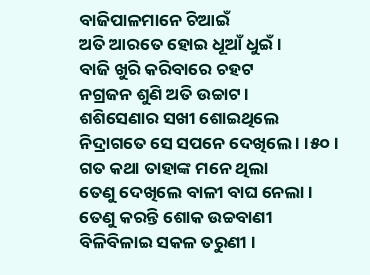ବାଜିପାଳମାନେ ଚିଆଇଁ
ଅତି ଆରତେ ହୋଇ ଧୂଆଁ ଧୁଇଁ ।
ବାଜି ଖୁରି କରିବାରେ ଚହଟ
ନଗ୍ରଜନ ଶୁଣି ଅତି ଉଚ୍ଚାଟ ।
ଶଶିସେଣାର ସଖୀ ଶୋଇଥିଲେ
ନିଦ୍ରାଗତେ ସେ ସପନେ ଦେଖିଲେ । ।୫୦।
ଗତ କଥା ତାହାଙ୍କ ମନେ ଥିଲା
ତେଣୁ ଦେଖିଲେ ବାଳୀ ବାଘ ନେଲା ।
ତେଣୁ କରନ୍ତି ଶୋକ ଉଚ୍ଚବାଣୀ
ବିଳିବିଳାଇ ସକଳ ତରୁଣୀ ।